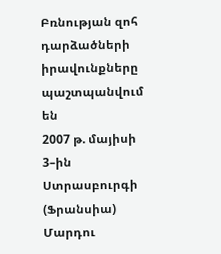Բռնության զոհ դարձածների իրավունքները պաշտպանվում են
2007 թ. մայիսի 3–ին Ստրասբուրգի (Ֆրանսիա) Մարդու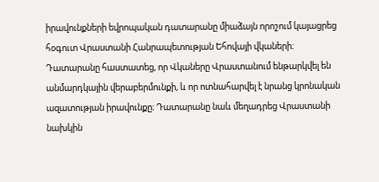իրավունքների եվրոպական դատարանը միաձայն որոշում կայացրեց հօգուտ Վրաստանի Հանրապետության Եհովայի վկաների։ Դատարանը հաստատեց, որ Վկաները Վրաստանում ենթարկվել են անմարդկային վերաբերմունքի, և որ ոտնահարվել է նրանց կրոնական ազատության իրավունքը։ Դատարանը նաև մեղադրեց Վրաստանի նախկին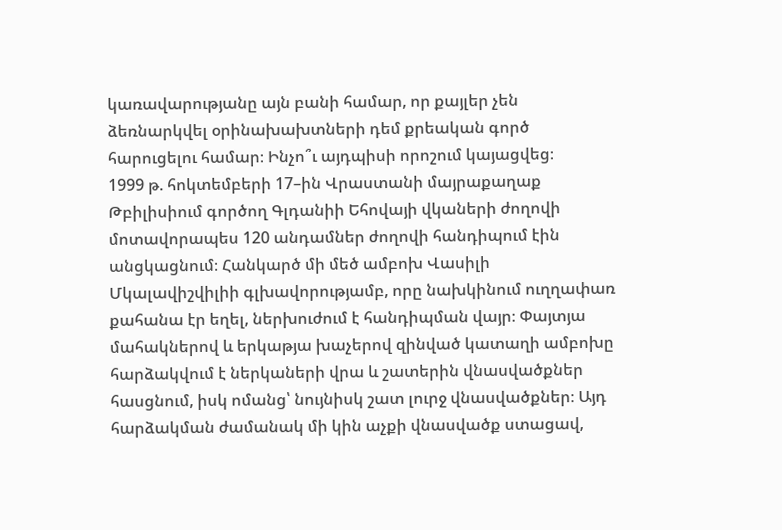կառավարությանը այն բանի համար, որ քայլեր չեն ձեռնարկվել օրինախախտների դեմ քրեական գործ հարուցելու համար։ Ինչո՞ւ այդպիսի որոշում կայացվեց։
1999 թ. հոկտեմբերի 17–ին Վրաստանի մայրաքաղաք Թբիլիսիում գործող Գլդանիի Եհովայի վկաների ժողովի մոտավորապես 120 անդամներ ժողովի հանդիպում էին անցկացնում։ Հանկարծ մի մեծ ամբոխ Վասիլի Մկալավիշվիլիի գլխավորությամբ, որը նախկինում ուղղափառ քահանա էր եղել, ներխուժում է հանդիպման վայր։ Փայտյա մահակներով և երկաթյա խաչերով զինված կատաղի ամբոխը հարձակվում է ներկաների վրա և շատերին վնասվածքներ հասցնում, իսկ ոմանց՝ նույնիսկ շատ լուրջ վնասվածքներ։ Այդ հարձակման ժամանակ մի կին աչքի վնասվածք ստացավ,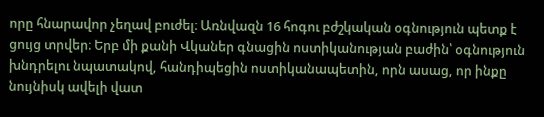որը հնարավոր չեղավ բուժել։ Առնվազն 16 հոգու բժշկական օգնություն պետք է ցույց տրվեր։ Երբ մի քանի Վկաներ գնացին ոստիկանության բաժին՝ օգնություն խնդրելու նպատակով, հանդիպեցին ոստիկանապետին, որն ասաց, որ ինքը նույնիսկ ավելի վատ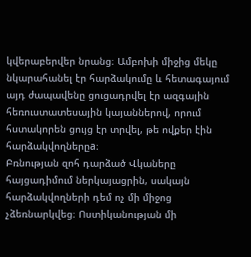կվերաբերվեր նրանց։ Ամբոխի միջից մեկը նկարահանել էր հարձակումը և հետագայում այդ ժապավենը ցուցադրվել էր ազգային հեռուստատեսային կայաններով, որում հստակորեն ցույց էր տրվել, թե ովքեր էին հարձակվողներըa։
Բռնության զոհ դարձած Վկաները հայցադիմում ներկայացրին, սակայն հարձակվողների դեմ ոչ մի միջոց չձեռնարկվեց։ Ոստիկանության մի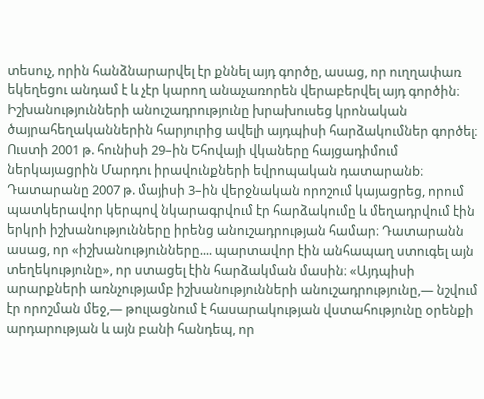տեսուչ, որին հանձնարարվել էր քննել այդ գործը, ասաց, որ ուղղափառ եկեղեցու անդամ է և չէր կարող անաչառորեն վերաբերվել այդ գործին։ Իշխանությունների անուշադրությունը խրախուսեց կրոնական ծայրահեղականներին հարյուրից ավելի այդպիսի հարձակումներ գործել։
Ուստի 2001 թ. հունիսի 29–ին Եհովայի վկաները հայցադիմում ներկայացրին Մարդու իրավունքների եվրոպական դատարանb։ Դատարանը 2007 թ. մայիսի 3–ին վերջնական որոշում կայացրեց, որում պատկերավոր կերպով նկարագրվում էր հարձակումը և մեղադրվում էին երկրի իշխանությունները իրենց անուշադրության համար։ Դատարանն ասաց, որ «իշխանությունները.... պարտավոր էին անհապաղ ստուգել այն տեղեկությունը», որ ստացել էին հարձակման մասին։ «Այդպիսի արարքների առնչությամբ իշխանությունների անուշադրությունը,— նշվում էր որոշման մեջ,— թուլացնում է հասարակության վստահությունը օրենքի արդարության և այն բանի հանդեպ, որ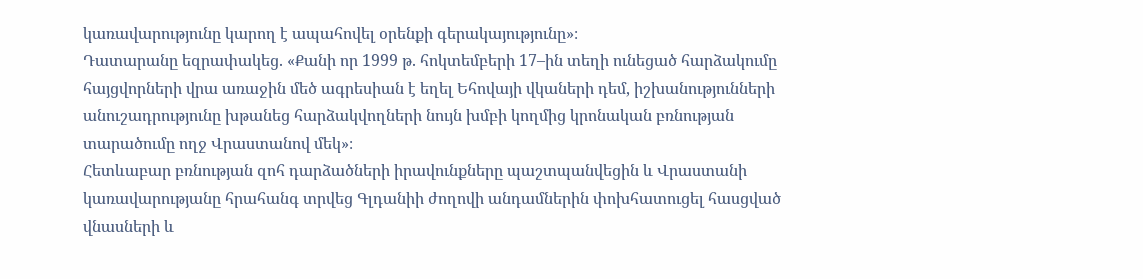կառավարությունը կարող է ապահովել օրենքի գերակայությունը»։
Դատարանը եզրափակեց. «Քանի որ 1999 թ. հոկտեմբերի 17–ին տեղի ունեցած հարձակումը հայցվորների վրա առաջին մեծ ագրեսիան է եղել Եհովայի վկաների դեմ, իշխանությունների անուշադրությունը խթանեց հարձակվողների նույն խմբի կողմից կրոնական բռնության տարածումը ողջ Վրաստանով մեկ»։
Հետևաբար բռնության զոհ դարձածների իրավունքները պաշտպանվեցին և Վրաստանի կառավարությանը հրահանգ տրվեց Գլդանիի ժողովի անդամներին փոխհատուցել հասցված վնասների և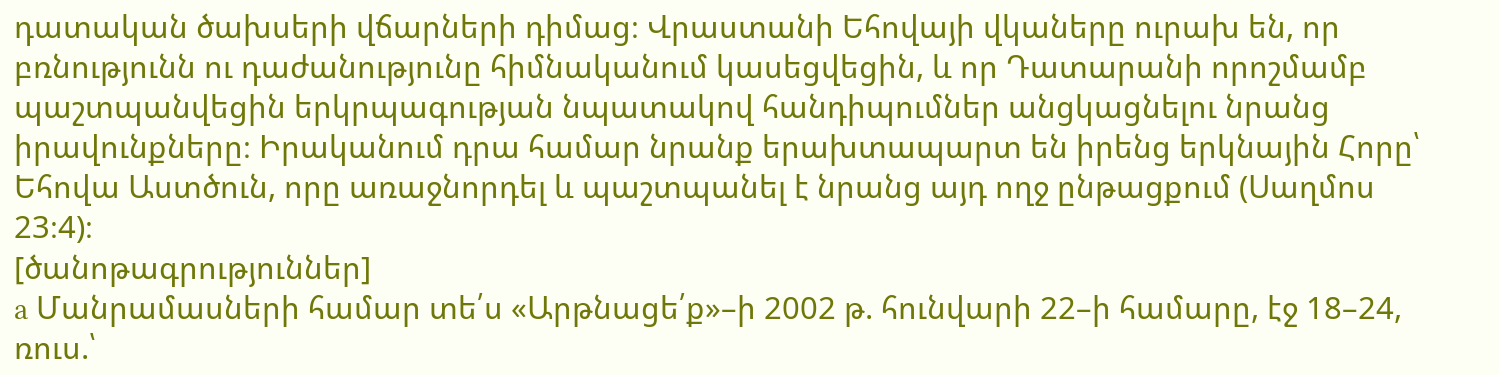դատական ծախսերի վճարների դիմաց։ Վրաստանի Եհովայի վկաները ուրախ են, որ բռնությունն ու դաժանությունը հիմնականում կասեցվեցին, և որ Դատարանի որոշմամբ պաշտպանվեցին երկրպագության նպատակով հանդիպումներ անցկացնելու նրանց իրավունքները։ Իրականում դրա համար նրանք երախտապարտ են իրենց երկնային Հորը՝ Եհովա Աստծուն, որը առաջնորդել և պաշտպանել է նրանց այդ ողջ ընթացքում (Սաղմոս 23։4)։
[ծանոթագրություններ]
a Մանրամասների համար տե՛ս «Արթնացե՛ք»–ի 2002 թ. հունվարի 22–ի համարը, էջ 18–24, ռուս.՝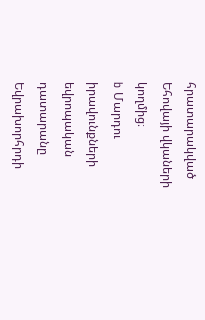հրատարակված Եհովայի վկաների կողմից։
b Մարդու իրավունքների եվրոպական դատարանը Եվրախորհրդի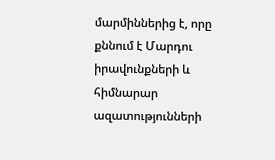մարմիններից է, որը քննում է Մարդու իրավունքների և հիմնարար ազատությունների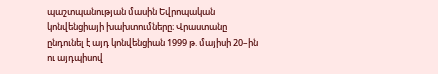պաշտպանության մասին Եվրոպական կոնվենցիայի խախտումները։ Վրաստանը ընդունել է այդ կոնվենցիան 1999 թ. մայիսի 20–ին ու այդպիսով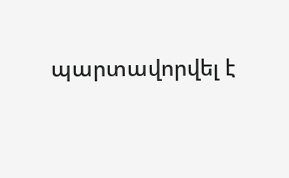պարտավորվել է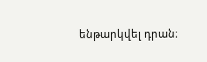ենթարկվել դրան։